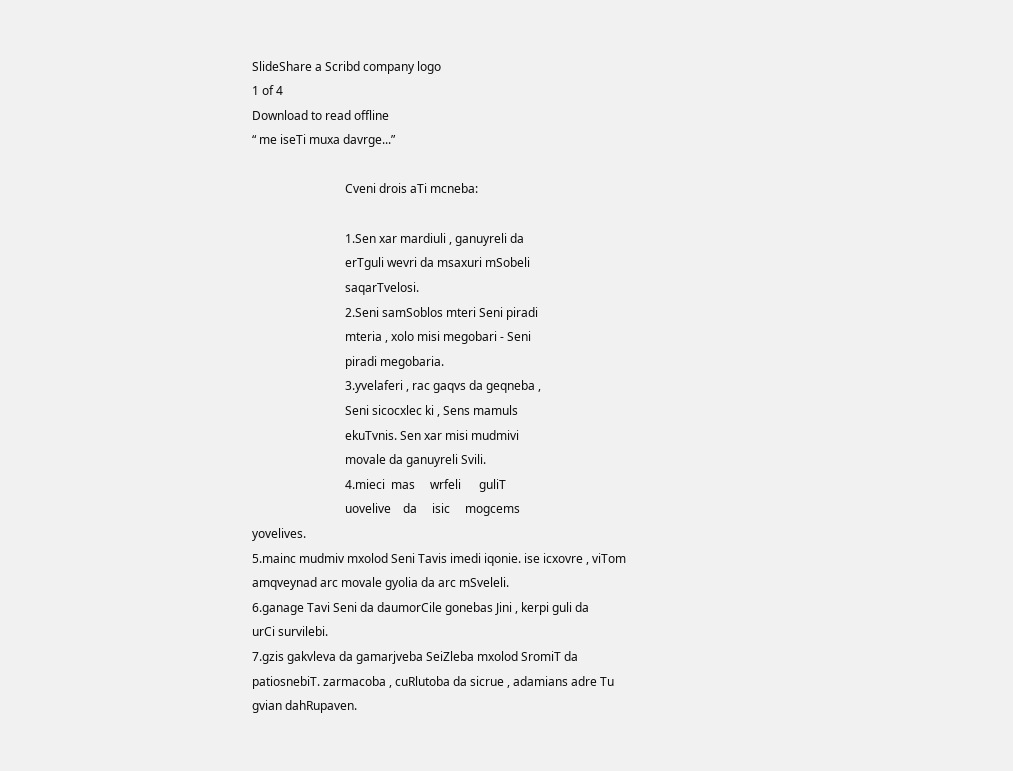SlideShare a Scribd company logo
1 of 4
Download to read offline
“ me iseTi muxa davrge...”

                               Cveni drois aTi mcneba:

                               1.Sen xar mardiuli , ganuyreli da
                               erTguli wevri da msaxuri mSobeli
                               saqarTvelosi.
                               2.Seni samSoblos mteri Seni piradi
                               mteria , xolo misi megobari - Seni
                               piradi megobaria.
                               3.yvelaferi , rac gaqvs da geqneba ,
                               Seni sicocxlec ki , Sens mamuls
                               ekuTvnis. Sen xar misi mudmivi
                               movale da ganuyreli Svili.
                               4.mieci  mas     wrfeli      guliT
                               uovelive    da     isic     mogcems
yovelives.
5.mainc mudmiv mxolod Seni Tavis imedi iqonie. ise icxovre , viTom
amqveynad arc movale gyolia da arc mSveleli.
6.ganage Tavi Seni da daumorCile gonebas Jini , kerpi guli da
urCi survilebi.
7.gzis gakvleva da gamarjveba SeiZleba mxolod SromiT da
patiosnebiT. zarmacoba , cuRlutoba da sicrue , adamians adre Tu
gvian dahRupaven.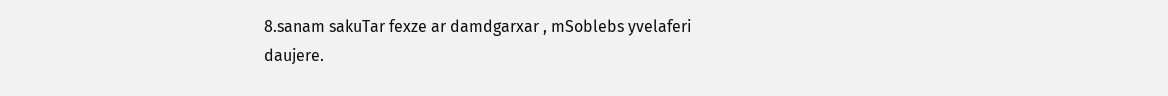8.sanam sakuTar fexze ar damdgarxar , mSoblebs yvelaferi
daujere.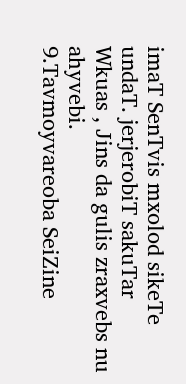imaT SenTvis mxolod sikeTe undaT. jerjerobiT sakuTar
Wkuas , Jins da gulis zraxvebs nu ahyvebi.
9.Tavmoyvareoba SeiZine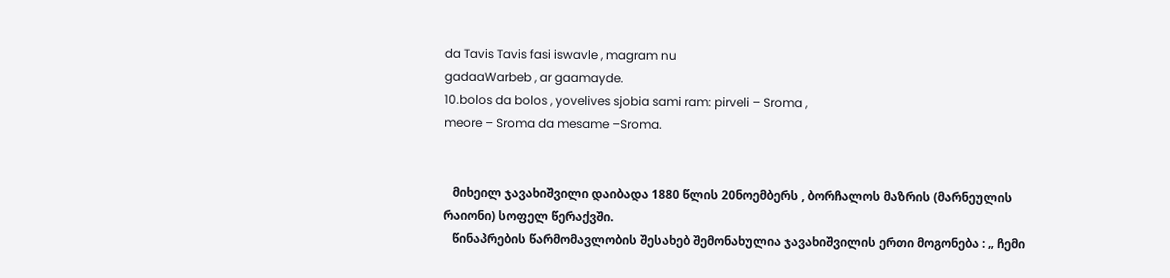da Tavis Tavis fasi iswavle , magram nu
gadaaWarbeb , ar gaamayde.
10.bolos da bolos , yovelives sjobia sami ram: pirveli – Sroma ,
meore – Sroma da mesame –Sroma.


   მიხეილ ჯავახიშვილი დაიბადა 1880 წლის 20ნოემბერს , ბორჩალოს მაზრის (მარნეულის
რაიონი) სოფელ წერაქვში.
   წინაპრების წარმომავლობის შესახებ შემონახულია ჯავახიშვილის ერთი მოგონება : „ ჩემი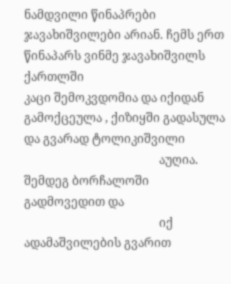ნამდვილი წინაპრები ჯავახიშვილები არიან. ჩემს ერთ წინაპარს ვინმე ჯავახიშვილს ქართლში
კაცი შემოკვდომია და იქიდან გამოქცეულა , ქიზიყში გადასულა და გვარად ტოლიკიშვილი
                                             აუღია. შემდეგ ბორჩალოში გადმოვედით და
                                             იქ ადამაშვილების გვარით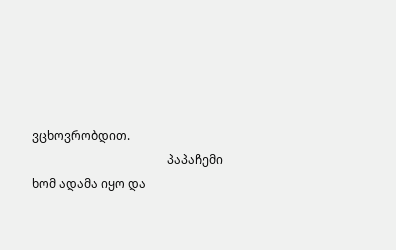ვცხოვრობდით.
                                             პაპაჩემი ხომ ადამა იყო და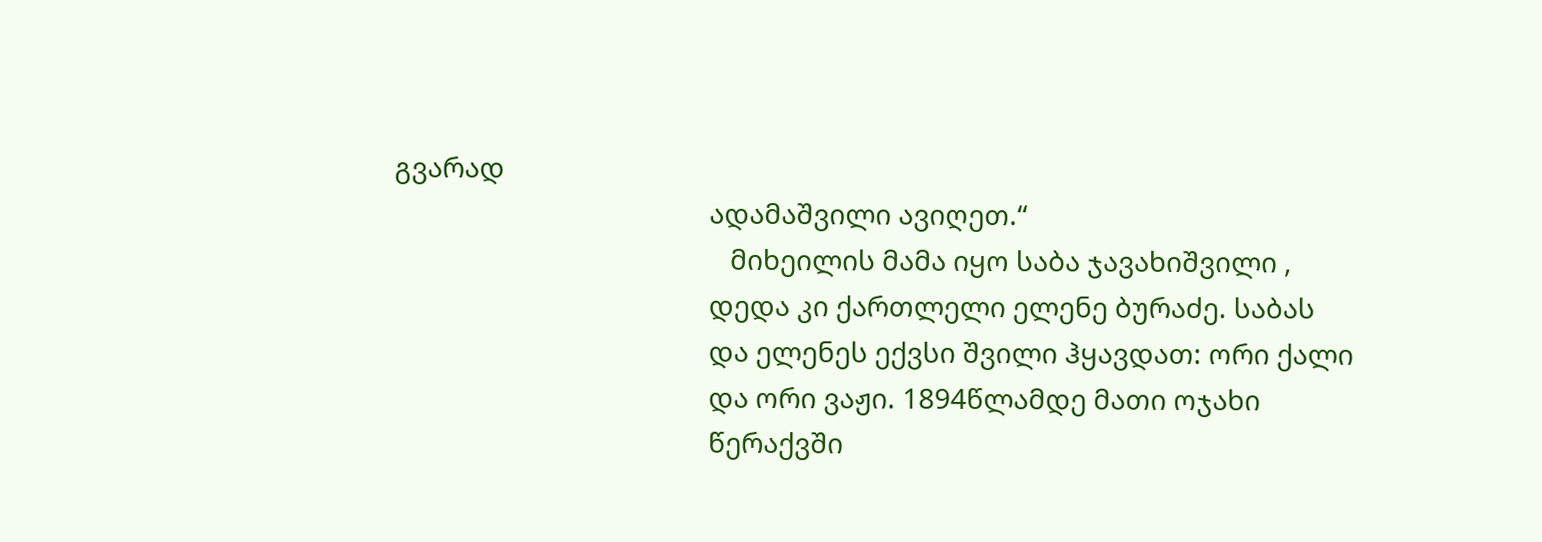გვარად
                                             ადამაშვილი ავიღეთ.“
                                                მიხეილის მამა იყო საბა ჯავახიშვილი ,
                                             დედა კი ქართლელი ელენე ბურაძე. საბას
                                             და ელენეს ექვსი შვილი ჰყავდათ: ორი ქალი
                                             და ორი ვაჟი. 1894წლამდე მათი ოჯახი
                                             წერაქვში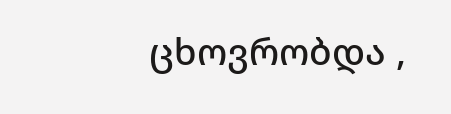ცხოვრობდა ,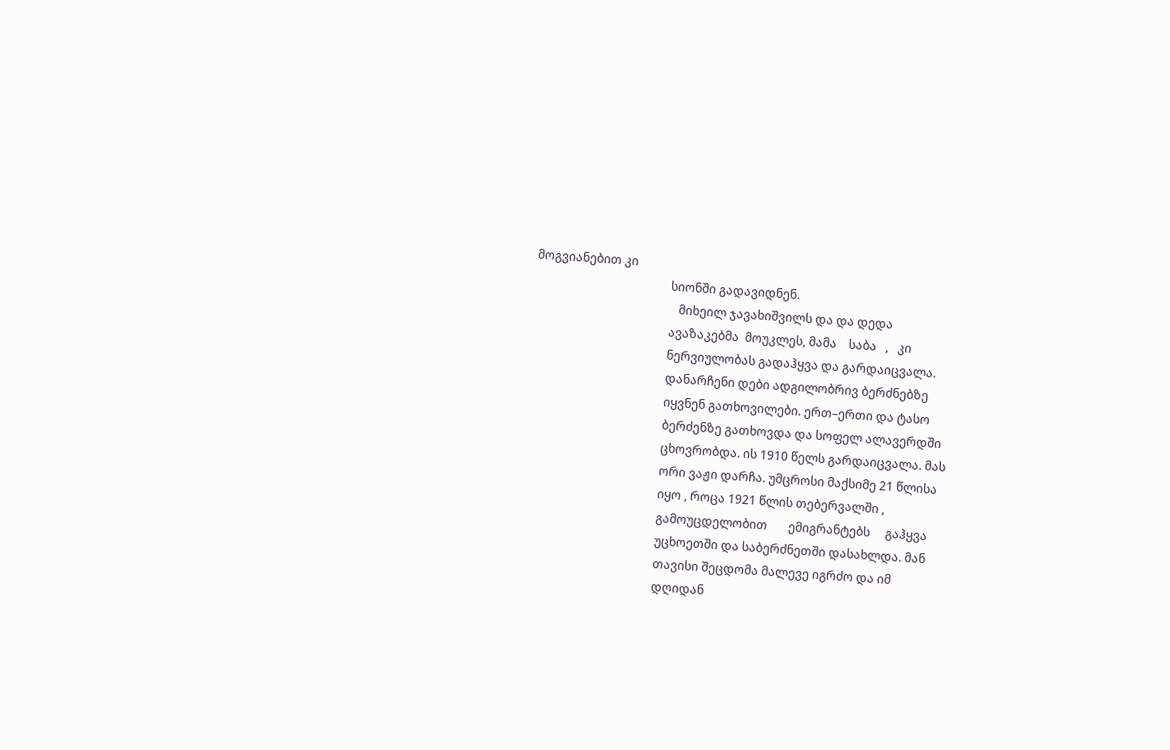მოგვიანებით კი
                                             სიონში გადავიდნენ.
                                                მიხეილ ჯავახიშვილს და და დედა
                                             ავაზაკებმა  მოუკლეს, მამა    საბა   ,   კი
                                             ნერვიულობას გადაჰყვა და გარდაიცვალა.
                                             დანარჩენი დები ადგილობრივ ბერძნებზე
                                             იყვნენ გათხოვილები. ერთ–ერთი და ტასო
                                             ბერძენზე გათხოვდა და სოფელ ალავერდში
                                             ცხოვრობდა. ის 1910 წელს გარდაიცვალა. მას
                                             ორი ვაჟი დარჩა. უმცროსი მაქსიმე 21 წლისა
                                             იყო , როცა 1921 წლის თებერვალში ,
                                             გამოუცდელობით       ემიგრანტებს     გაჰყვა
                                             უცხოეთში და საბერძნეთში დასახლდა. მან
                                             თავისი შეცდომა მალევე იგრძო და იმ
                                             დღიდან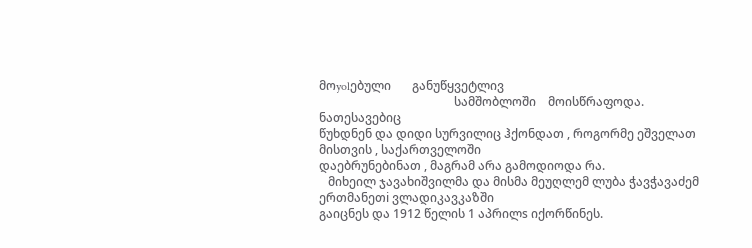მოyolებული       განუწყვეტლივ
                                             სამშობლოში    მოისწრაფოდა.    ნათესავებიც
წუხდნენ და დიდი სურვილიც ჰქონდათ , როგორმე ეშველათ მისთვის , საქართველოში
დაებრუნებინათ , მაგრამ არა გამოდიოდა რა.
   მიხეილ ჯავახიშვილმა და მისმა მეუღლემ ლუბა ჭავჭავაძემ ერთმანეთi ვლადიკავკაზში
გაიცნეს და 1912 წელის 1 აპრილs იქორწინეს.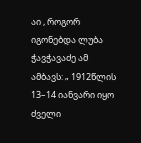აი , როგორ იგონებდა ლუბა ჭავჭავაძე ამ
ამბავს: „ 1912წლის 13–14 იანვარი იყო ძველი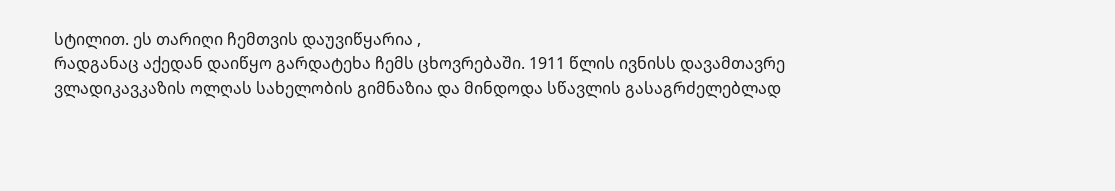სტილით. ეს თარიღი ჩემთვის დაუვიწყარია ,
რადგანაც აქედან დაიწყო გარდატეხა ჩემს ცხოვრებაში. 1911 წლის ივნისს დავამთავრე
ვლადიკავკაზის ოლღას სახელობის გიმნაზია და მინდოდა სწავლის გასაგრძელებლად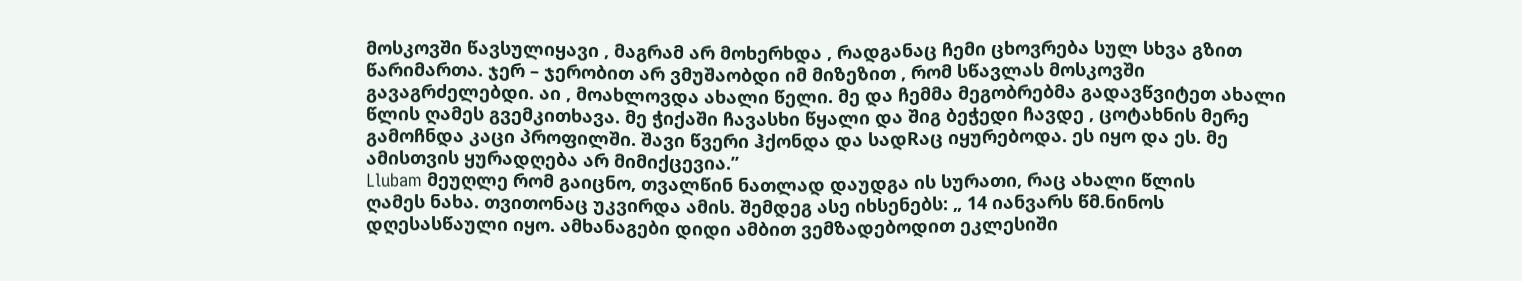მოსკოვში წავსულიყავი , მაგრამ არ მოხერხდა , რადგანაც ჩემი ცხოვრება სულ სხვა გზით
წარიმართა. ჯერ – ჯერობით არ ვმუშაობდი იმ მიზეზით , რომ სწავლას მოსკოვში
გავაგრძელებდი. აი , მოახლოვდა ახალი წელი. მე და ჩემმა მეგობრებმა გადავწვიტეთ ახალი
წლის ღამეს გვემკითხავა. მე ჭიქაში ჩავასხი წყალი და შიგ ბეჭედი ჩავდე , ცოტახნის მერე
გამოჩნდა კაცი პროფილში. შავი წვერი ჰქონდა და სადRაც იყურებოდა. ეს იყო და ეს. მე
ამისთვის ყურადღება არ მიმიქცევია.’’
Llubam მეუღლე რომ გაიცნო, თვალწინ ნათლად დაუდგა ის სურათი, რაც ახალი წლის
ღამეს ნახა. თვითონაც უკვირდა ამის. შემდეგ ასე იხსენებს: „ 14 იანვარს წმ.ნინოს
დღესასწაული იყო. ამხანაგები დიდი ამბით ვემზადებოდით ეკლესიში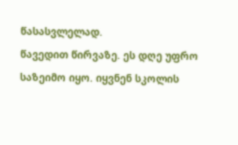წასასვლელად.
წავედით წირვაზე. ეს დღე უფრო საზეიმო იყო. იყვნენ სკოლის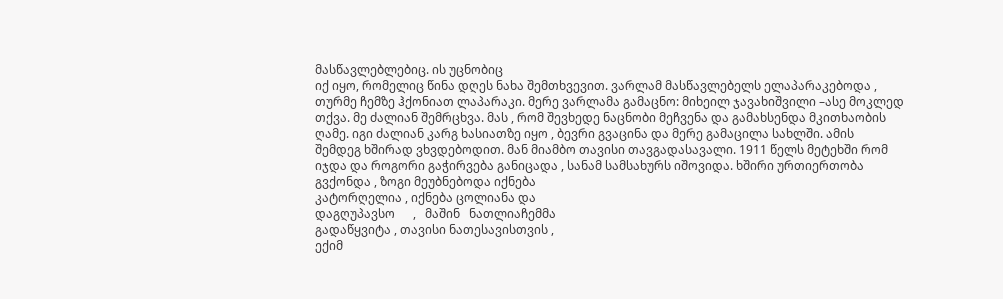მასწავლებლებიც. ის უცნობიც
იქ იყო, რომელიც წინა დღეს ნახა შემთხვევით. ვარლამ მასწავლებელს ელაპარაკებოდა ,
თურმე ჩემზე ჰქონიათ ლაპარაკი. მერე ვარლამა გამაცნო: მიხეილ ჯავახიშვილი –ასე მოკლედ
თქვა. მე ძალიან შემრცხვა. მას , რომ შევხედე ნაცნობი მეჩვენა და გამახსენდა მკითხაობის
ღამე. იგი ძალიან კარგ ხასიათზე იყო , ბევრი გვაცინა და მერე გამაცილა სახლში. ამის
შემდეგ ხშირად ვხვდებოდით. მან მიამბო თავისი თავგადასავალი. 1911 წელს მეტეხში რომ
იჯდა და როგორი გაჭირვება განიცადა , სანამ სამსახურს იშოვიდა. ხშირი ურთიერთობა
გვქონდა , ზოგი მეუბნებოდა იქნება
კატორღელია , იქნება ცოლიანა და
დაგღუპავსო      ,   მაშინ   ნათლიაჩემმა
გადაწყვიტა , თავისი ნათესავისთვის ,
ექიმ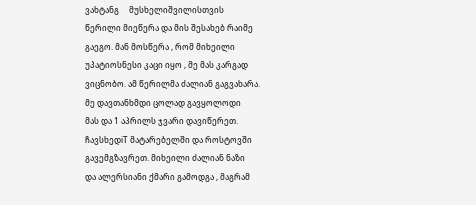ვახტანგ     მუსხელიშვილისთვის
წერილი მიეწერა და მის შესახებ რაიმე
გაეგო. მან მოსწერა , რომ მიხეილი
უპატიოსნესი კაცი იყო , მე მას კარგად
ვიცნობო. ამ წერილმა ძალიან გაგვახარა.
მე დავთანხმდი ცოლად გავყოლოდი
მას და 1 აპრილს ჯვარი დავიწერეთ.
ჩავსხედiT მატარებელში და როსტოვში
გავემგზავრეთ. მიხეილი ძალიან ნაზი
და ალერსიანი ქმარი გამოდგა , მაგრამ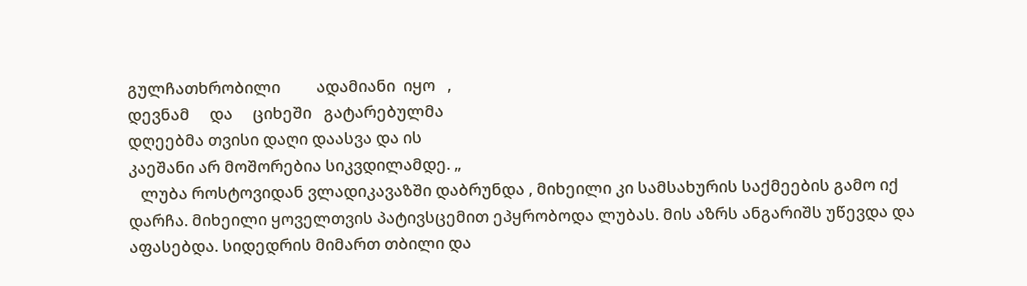გულჩათხრობილი         ადამიანი  იყო   ,
დევნამ     და     ციხეში   გატარებულმა
დღეებმა თვისი დაღი დაასვა და ის
კაეშანი არ მოშორებია სიკვდილამდე. „
   ლუბა როსტოვიდან ვლადიკავაზში დაბრუნდა , მიხეილი კი სამსახურის საქმეების გამო იქ
დარჩა. მიხეილი ყოველთვის პატივსცემით ეპყრობოდა ლუბას. მის აზრს ანგარიშს უწევდა და
აფასებდა. სიდედრის მიმართ თბილი და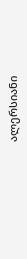ალერსიანი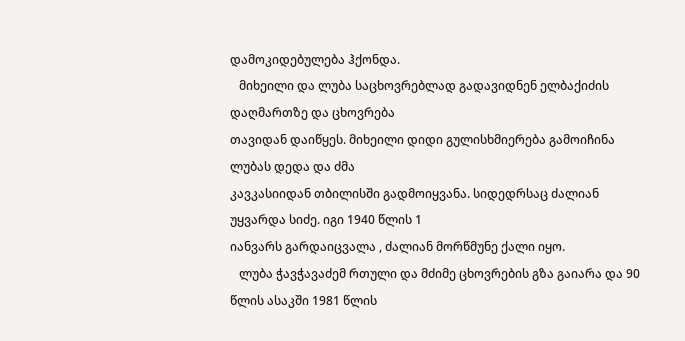დამოკიდებულება ჰქონდა.
   მიხეილი და ლუბა საცხოვრებლად გადავიდნენ ელბაქიძის დაღმართზე და ცხოვრება
თავიდან დაიწყეს. მიხეილი დიდი გულისხმიერება გამოიჩინა ლუბას დედა და ძმა
კავკასიიდან თბილისში გადმოიყვანა. სიდედრსაც ძალიან უყვარდა სიძე. იგი 1940 წლის 1
იანვარს გარდაიცვალა , ძალიან მორწმუნე ქალი იყო.
   ლუბა ჭავჭავაძემ რთული და მძიმე ცხოვრების გზა გაიარა და 90 წლის ასაკში 1981 წლის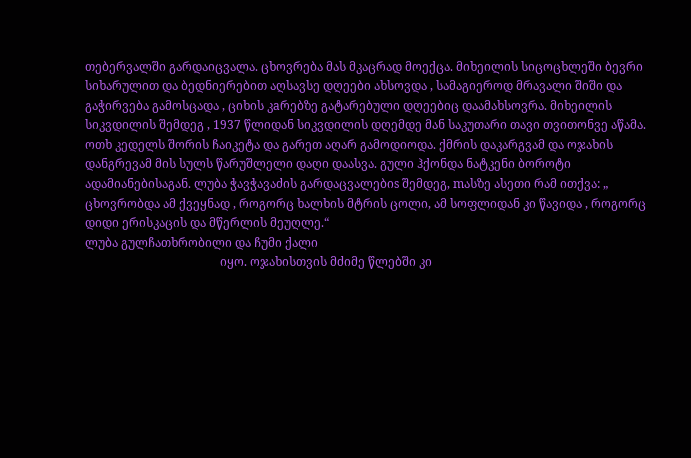თებერვალში გარდაიცვალა. ცხოვრება მას მკაცრად მოექცა. მიხეილის სიცოცხლეში ბევრი
სიხარულით და ბედნიერებით აღსავსე დღეები ახსოვდა , სამაგიეროდ მრავალი შიში და
გაჭირვება გამოსცადა , ციხის კaრებზე გატარებული დღეებიც დაამახსოვრა. მიხეილის
სიკვდილის შემდეგ , 1937 წლიდან სიკვდილის დღემდე მან საკუთარი თავი თვითონვე აწამა.
ოთხ კედელს შორის ჩაიკეტა და გარეთ აღარ გამოდიოდა. ქმრის დაკარგვამ და ოჯახის
დანგრევამ მის სულს წარუშლელი დაღი დაასვა. გული ჰქონდა ნატკენი ბოროტი
ადამიანებისაგან. ლუბა ჭავჭავაძის გარდაცვალებიs შემდეგ, mასზე ასეთი რამ ითქვა: „
ცხოვრობდა ამ ქვეყნად , როგორც ხალხის მტრის ცოლი, ამ სოფლიდან კი წავიდა , როგორც
დიდი ერისკაცის და მწერლის მეუღლე.“
ლუბა გულჩათხრობილი და ჩუმი ქალი
                                             იყო. ოჯახისთვის მძიმე წლებში კი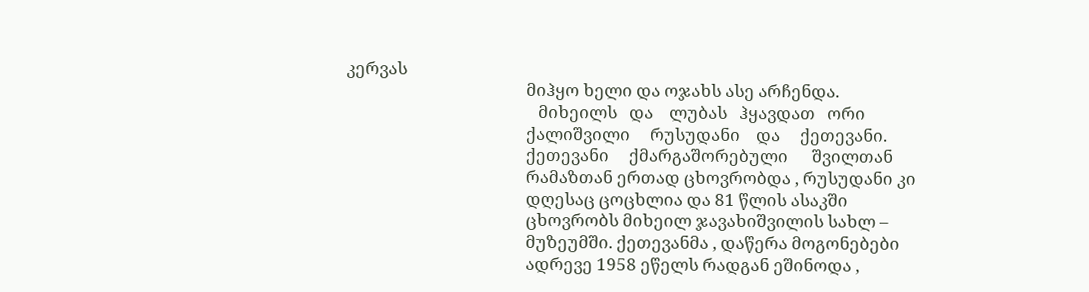კერვას
                                             მიჰყო ხელი და ოჯახს ასე არჩენდა.
                                                მიხეილს   და    ლუბას   ჰყავდათ   ორი
                                             ქალიშვილი     რუსუდანი    და     ქეთევანი.
                                             ქეთევანი     ქმარგაშორებული      შვილთან
                                             რამაზთან ერთად ცხოვრობდა , რუსუდანი კი
                                             დღესაც ცოცხლია და 81 წლის ასაკში
                                             ცხოვრობს მიხეილ ჯავახიშვილის სახლ –
                                             მუზეუმში. ქეთევანმა , დაწერა მოგონებები
                                             ადრევე 1958 ეწელს რადგან ეშინოდა ,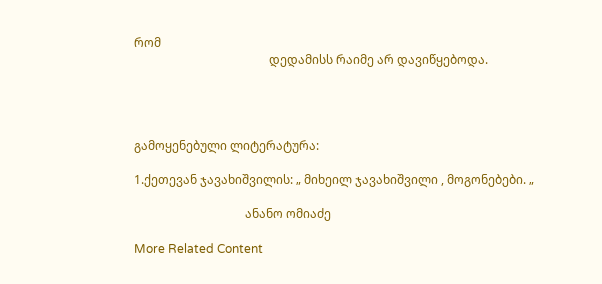რომ
                                             დედამისს რაიმე არ დავიწყებოდა.




გამოყენებული ლიტერატურა:

1.ქეთევან ჯავახიშვილის: „ მიხეილ ჯავახიშვილი , მოგონებები. „

                                     ანანო ომიაძე

More Related Content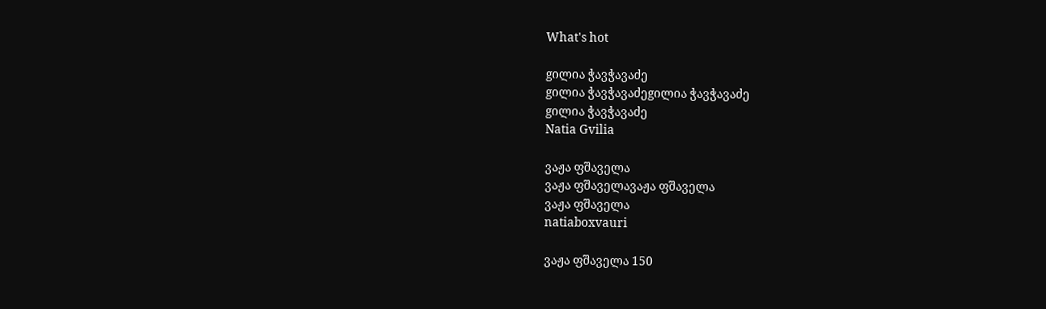What's hot

gილია ჭავჭავაძე
gილია ჭავჭავაძეgილია ჭავჭავაძე
gილია ჭავჭავაძე
Natia Gvilia

ვაჟა ფშაველა
ვაჟა ფშაველავაჟა ფშაველა
ვაჟა ფშაველა
natiaboxvauri

ვაჟა ფშაველა 150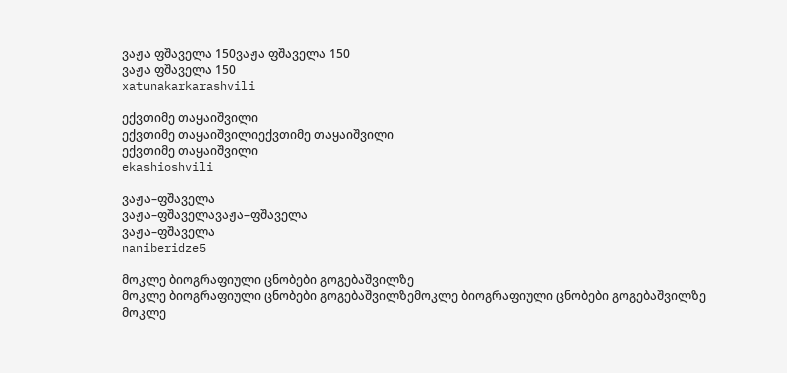ვაჟა ფშაველა 150ვაჟა ფშაველა 150
ვაჟა ფშაველა 150
xatunakarkarashvili

ექვთიმე თაყაიშვილი
ექვთიმე თაყაიშვილიექვთიმე თაყაიშვილი
ექვთიმე თაყაიშვილი
ekashioshvili

ვაჟა–ფშაველა
ვაჟა–ფშაველავაჟა–ფშაველა
ვაჟა–ფშაველა
naniberidze5

მოკლე ბიოგრაფიული ცნობები გოგებაშვილზე
მოკლე ბიოგრაფიული ცნობები გოგებაშვილზემოკლე ბიოგრაფიული ცნობები გოგებაშვილზე
მოკლე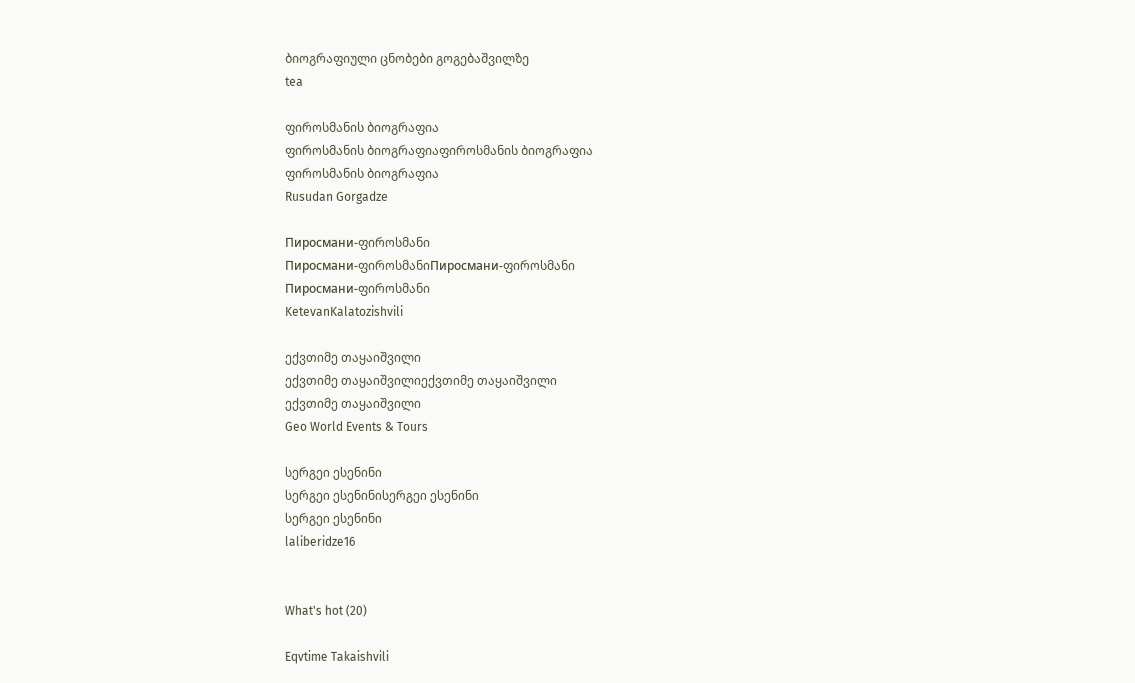ბიოგრაფიული ცნობები გოგებაშვილზე
tea

ფიროსმანის ბიოგრაფია
ფიროსმანის ბიოგრაფიაფიროსმანის ბიოგრაფია
ფიროსმანის ბიოგრაფია
Rusudan Gorgadze

Пиросмани-ფიროსმანი
Пиросмани-ფიროსმანიПиросмани-ფიროსმანი
Пиросмани-ფიროსმანი
KetevanKalatozishvili

ექვთიმე თაყაიშვილი
ექვთიმე თაყაიშვილიექვთიმე თაყაიშვილი
ექვთიმე თაყაიშვილი
Geo World Events & Tours

სერგეი ესენინი
სერგეი ესენინისერგეი ესენინი
სერგეი ესენინი
laliberidze16


What's hot (20)

Eqvtime Takaishvili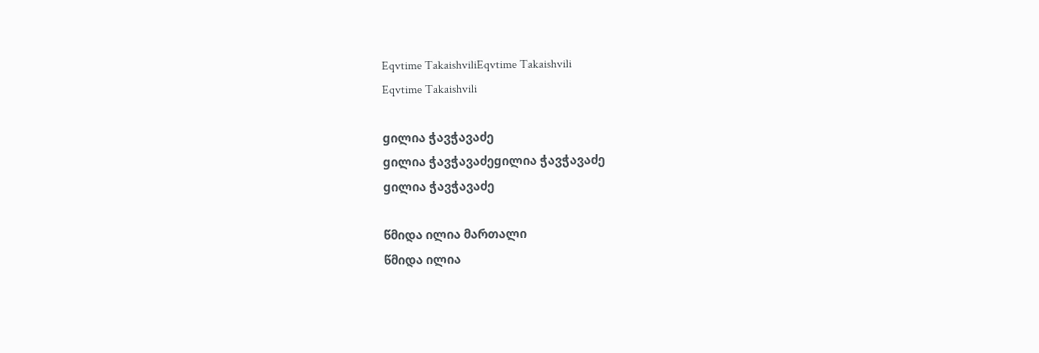Eqvtime TakaishviliEqvtime Takaishvili
Eqvtime Takaishvili

gილია ჭავჭავაძე
gილია ჭავჭავაძეgილია ჭავჭავაძე
gილია ჭავჭავაძე

წმიდა ილია მართალი
წმიდა ილია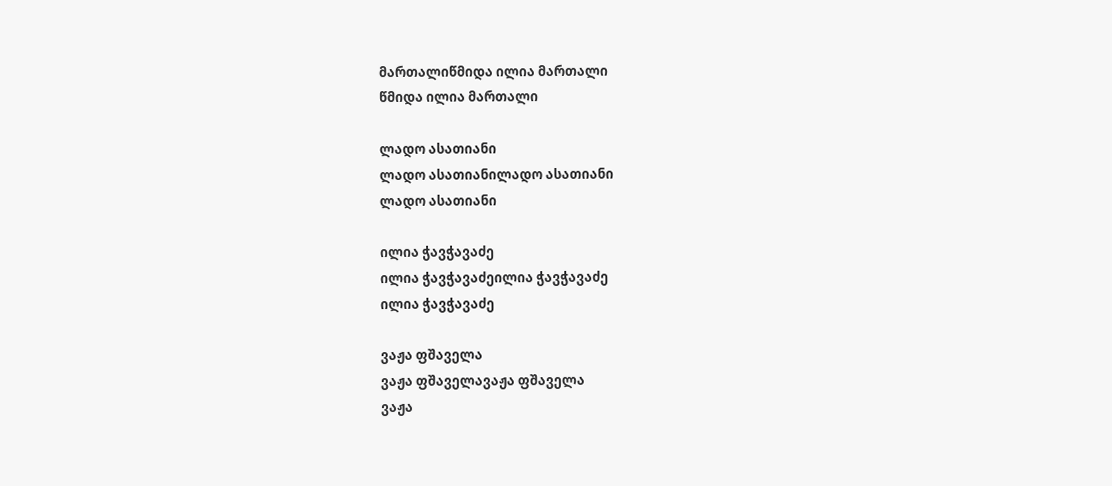მართალიწმიდა ილია მართალი
წმიდა ილია მართალი

ლადო ასათიანი
ლადო ასათიანილადო ასათიანი
ლადო ასათიანი

ილია ჭავჭავაძე
ილია ჭავჭავაძეილია ჭავჭავაძე
ილია ჭავჭავაძე

ვაჟა ფშაველა
ვაჟა ფშაველავაჟა ფშაველა
ვაჟა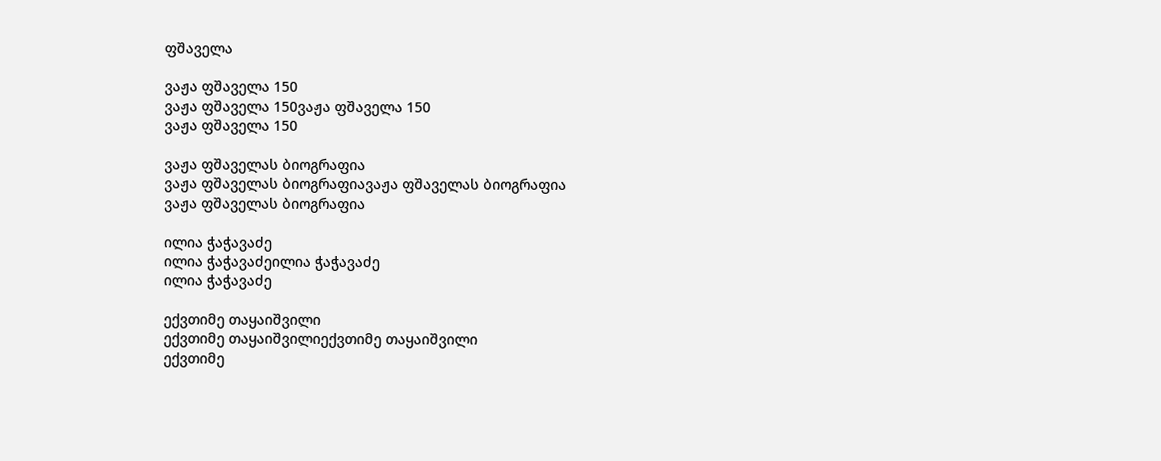ფშაველა

ვაჟა ფშაველა 150
ვაჟა ფშაველა 150ვაჟა ფშაველა 150
ვაჟა ფშაველა 150

ვაჟა ფშაველას ბიოგრაფია
ვაჟა ფშაველას ბიოგრაფიავაჟა ფშაველას ბიოგრაფია
ვაჟა ფშაველას ბიოგრაფია

ილია ჭაჭავაძე
ილია ჭაჭავაძეილია ჭაჭავაძე
ილია ჭაჭავაძე

ექვთიმე თაყაიშვილი
ექვთიმე თაყაიშვილიექვთიმე თაყაიშვილი
ექვთიმე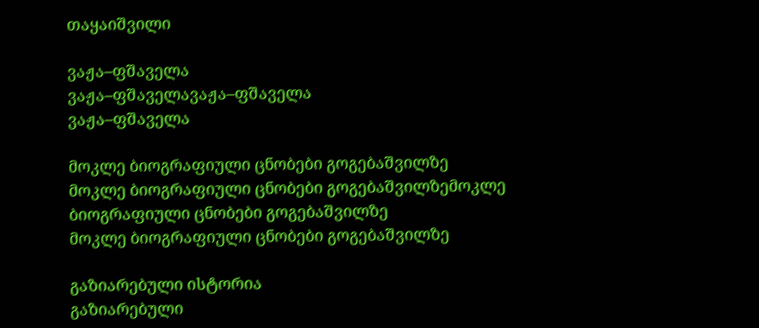თაყაიშვილი

ვაჟა–ფშაველა
ვაჟა–ფშაველავაჟა–ფშაველა
ვაჟა–ფშაველა

მოკლე ბიოგრაფიული ცნობები გოგებაშვილზე
მოკლე ბიოგრაფიული ცნობები გოგებაშვილზემოკლე ბიოგრაფიული ცნობები გოგებაშვილზე
მოკლე ბიოგრაფიული ცნობები გოგებაშვილზე

გაზიარებული ისტორია
გაზიარებული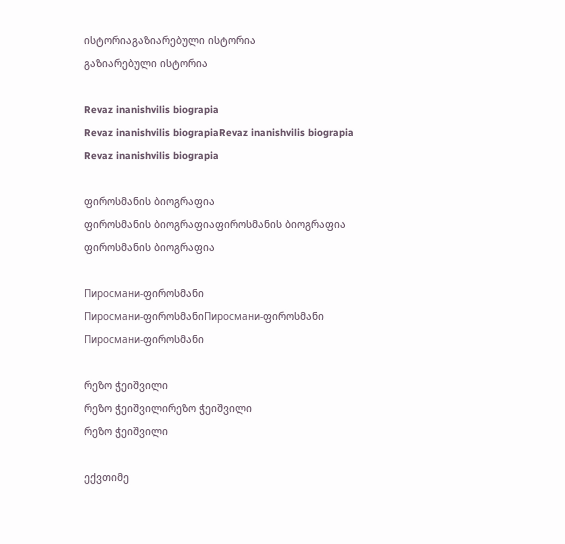ისტორიაგაზიარებული ისტორია
გაზიარებული ისტორია

Revaz inanishvilis biograpia
Revaz inanishvilis biograpiaRevaz inanishvilis biograpia
Revaz inanishvilis biograpia

ფიროსმანის ბიოგრაფია
ფიროსმანის ბიოგრაფიაფიროსმანის ბიოგრაფია
ფიროსმანის ბიოგრაფია

Пиросмани-ფიროსმანი
Пиросмани-ფიროსმანიПиросмани-ფიროსმანი
Пиросмани-ფიროსმანი

რეზო ჭეიშვილი
რეზო ჭეიშვილირეზო ჭეიშვილი
რეზო ჭეიშვილი

ექვთიმე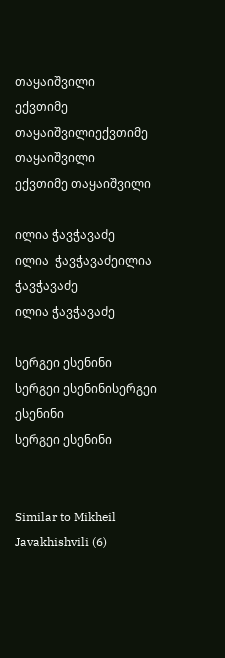თაყაიშვილი
ექვთიმე თაყაიშვილიექვთიმე თაყაიშვილი
ექვთიმე თაყაიშვილი

ილია ჭავჭავაძე
ილია  ჭავჭავაძეილია  ჭავჭავაძე
ილია ჭავჭავაძე

სერგეი ესენინი
სერგეი ესენინისერგეი ესენინი
სერგეი ესენინი


Similar to Mikheil Javakhishvili (6)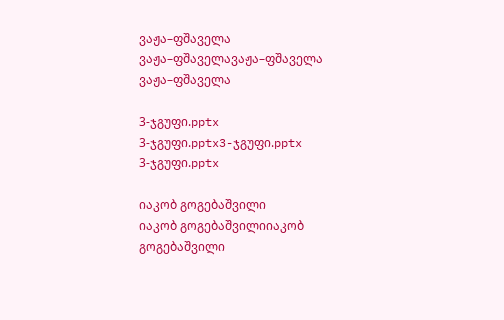ვაჟა–ფშაველა
ვაჟა–ფშაველავაჟა–ფშაველა
ვაჟა–ფშაველა

3-ჯგუფი.pptx
3-ჯგუფი.pptx3-ჯგუფი.pptx
3-ჯგუფი.pptx

იაკობ გოგებაშვილი
იაკობ გოგებაშვილიიაკობ გოგებაშვილი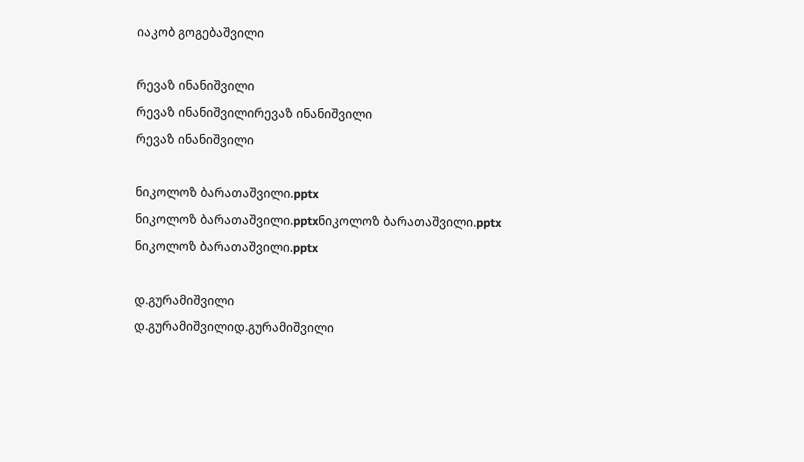იაკობ გოგებაშვილი

რევაზ ინანიშვილი
რევაზ ინანიშვილირევაზ ინანიშვილი
რევაზ ინანიშვილი

ნიკოლოზ ბარათაშვილი.pptx
ნიკოლოზ ბარათაშვილი.pptxნიკოლოზ ბარათაშვილი.pptx
ნიკოლოზ ბარათაშვილი.pptx

დ.გურამიშვილი
დ.გურამიშვილიდ.გურამიშვილი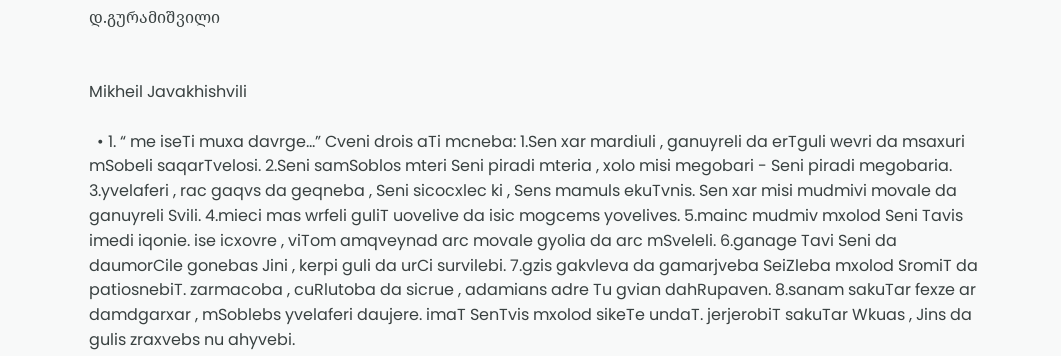დ.გურამიშვილი


Mikheil Javakhishvili

  • 1. “ me iseTi muxa davrge...” Cveni drois aTi mcneba: 1.Sen xar mardiuli , ganuyreli da erTguli wevri da msaxuri mSobeli saqarTvelosi. 2.Seni samSoblos mteri Seni piradi mteria , xolo misi megobari - Seni piradi megobaria. 3.yvelaferi , rac gaqvs da geqneba , Seni sicocxlec ki , Sens mamuls ekuTvnis. Sen xar misi mudmivi movale da ganuyreli Svili. 4.mieci mas wrfeli guliT uovelive da isic mogcems yovelives. 5.mainc mudmiv mxolod Seni Tavis imedi iqonie. ise icxovre , viTom amqveynad arc movale gyolia da arc mSveleli. 6.ganage Tavi Seni da daumorCile gonebas Jini , kerpi guli da urCi survilebi. 7.gzis gakvleva da gamarjveba SeiZleba mxolod SromiT da patiosnebiT. zarmacoba , cuRlutoba da sicrue , adamians adre Tu gvian dahRupaven. 8.sanam sakuTar fexze ar damdgarxar , mSoblebs yvelaferi daujere. imaT SenTvis mxolod sikeTe undaT. jerjerobiT sakuTar Wkuas , Jins da gulis zraxvebs nu ahyvebi.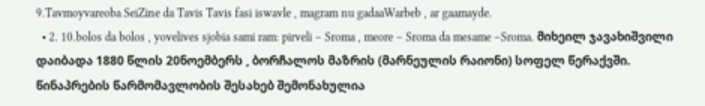9.Tavmoyvareoba SeiZine da Tavis Tavis fasi iswavle , magram nu gadaaWarbeb , ar gaamayde.
  • 2. 10.bolos da bolos , yovelives sjobia sami ram: pirveli – Sroma , meore – Sroma da mesame –Sroma. მიხეილ ჯავახიშვილი დაიბადა 1880 წლის 20ნოემბერს , ბორჩალოს მაზრის (მარნეულის რაიონი) სოფელ წერაქვში. წინაპრების წარმომავლობის შესახებ შემონახულია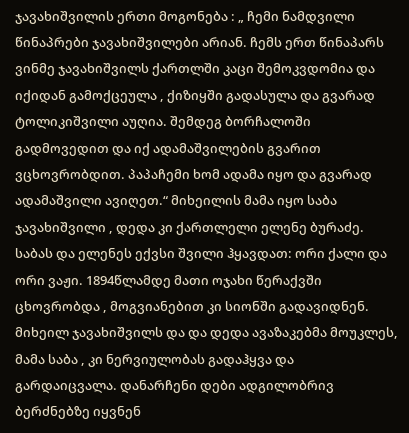ჯავახიშვილის ერთი მოგონება : „ ჩემი ნამდვილი წინაპრები ჯავახიშვილები არიან. ჩემს ერთ წინაპარს ვინმე ჯავახიშვილს ქართლში კაცი შემოკვდომია და იქიდან გამოქცეულა , ქიზიყში გადასულა და გვარად ტოლიკიშვილი აუღია. შემდეგ ბორჩალოში გადმოვედით და იქ ადამაშვილების გვარით ვცხოვრობდით. პაპაჩემი ხომ ადამა იყო და გვარად ადამაშვილი ავიღეთ.“ მიხეილის მამა იყო საბა ჯავახიშვილი , დედა კი ქართლელი ელენე ბურაძე. საბას და ელენეს ექვსი შვილი ჰყავდათ: ორი ქალი და ორი ვაჟი. 1894წლამდე მათი ოჯახი წერაქვში ცხოვრობდა , მოგვიანებით კი სიონში გადავიდნენ. მიხეილ ჯავახიშვილს და და დედა ავაზაკებმა მოუკლეს, მამა საბა , კი ნერვიულობას გადაჰყვა და გარდაიცვალა. დანარჩენი დები ადგილობრივ ბერძნებზე იყვნენ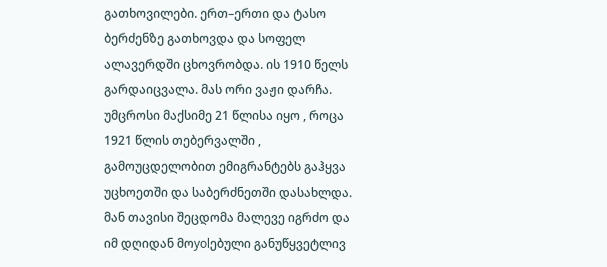გათხოვილები. ერთ–ერთი და ტასო ბერძენზე გათხოვდა და სოფელ ალავერდში ცხოვრობდა. ის 1910 წელს გარდაიცვალა. მას ორი ვაჟი დარჩა. უმცროსი მაქსიმე 21 წლისა იყო , როცა 1921 წლის თებერვალში , გამოუცდელობით ემიგრანტებს გაჰყვა უცხოეთში და საბერძნეთში დასახლდა. მან თავისი შეცდომა მალევე იგრძო და იმ დღიდან მოyolებული განუწყვეტლივ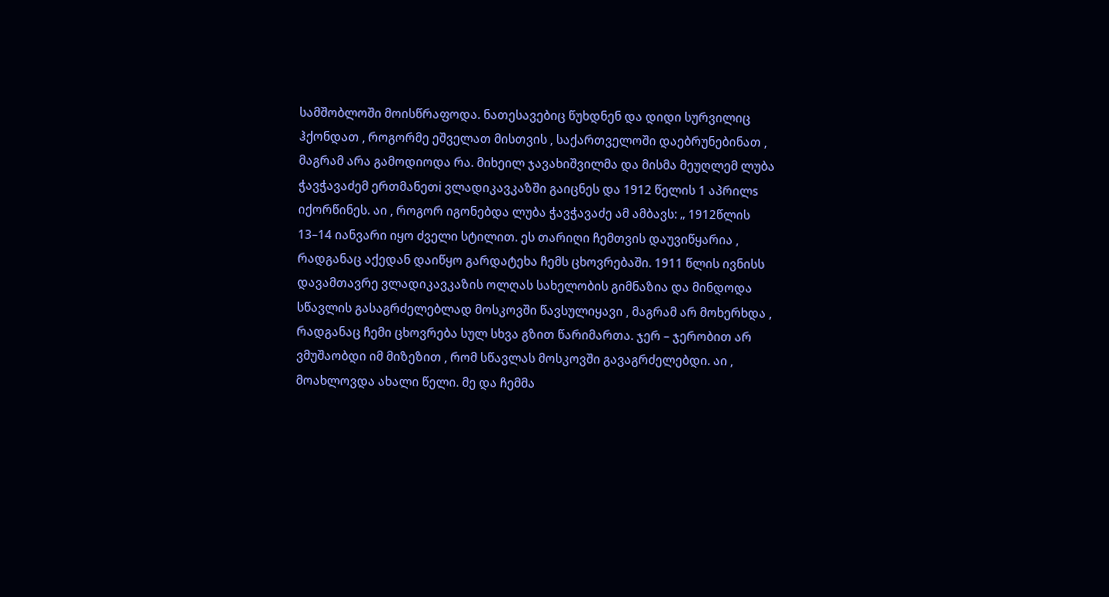სამშობლოში მოისწრაფოდა. ნათესავებიც წუხდნენ და დიდი სურვილიც ჰქონდათ , როგორმე ეშველათ მისთვის , საქართველოში დაებრუნებინათ , მაგრამ არა გამოდიოდა რა. მიხეილ ჯავახიშვილმა და მისმა მეუღლემ ლუბა ჭავჭავაძემ ერთმანეთi ვლადიკავკაზში გაიცნეს და 1912 წელის 1 აპრილs იქორწინეს. აი , როგორ იგონებდა ლუბა ჭავჭავაძე ამ ამბავს: „ 1912წლის 13–14 იანვარი იყო ძველი სტილით. ეს თარიღი ჩემთვის დაუვიწყარია , რადგანაც აქედან დაიწყო გარდატეხა ჩემს ცხოვრებაში. 1911 წლის ივნისს დავამთავრე ვლადიკავკაზის ოლღას სახელობის გიმნაზია და მინდოდა სწავლის გასაგრძელებლად მოსკოვში წავსულიყავი , მაგრამ არ მოხერხდა , რადგანაც ჩემი ცხოვრება სულ სხვა გზით წარიმართა. ჯერ – ჯერობით არ ვმუშაობდი იმ მიზეზით , რომ სწავლას მოსკოვში გავაგრძელებდი. აი , მოახლოვდა ახალი წელი. მე და ჩემმა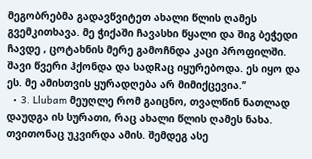მეგობრებმა გადავწვიტეთ ახალი წლის ღამეს გვემკითხავა. მე ჭიქაში ჩავასხი წყალი და შიგ ბეჭედი ჩავდე , ცოტახნის მერე გამოჩნდა კაცი პროფილში. შავი წვერი ჰქონდა და სადRაც იყურებოდა. ეს იყო და ეს. მე ამისთვის ყურადღება არ მიმიქცევია.’’
  • 3. Llubam მეუღლე რომ გაიცნო, თვალწინ ნათლად დაუდგა ის სურათი, რაც ახალი წლის ღამეს ნახა. თვითონაც უკვირდა ამის. შემდეგ ასე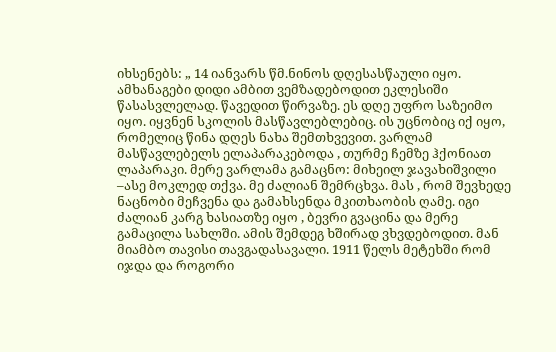იხსენებს: „ 14 იანვარს წმ.ნინოს დღესასწაული იყო. ამხანაგები დიდი ამბით ვემზადებოდით ეკლესიში წასასვლელად. წავედით წირვაზე. ეს დღე უფრო საზეიმო იყო. იყვნენ სკოლის მასწავლებლებიც. ის უცნობიც იქ იყო, რომელიც წინა დღეს ნახა შემთხვევით. ვარლამ მასწავლებელს ელაპარაკებოდა , თურმე ჩემზე ჰქონიათ ლაპარაკი. მერე ვარლამა გამაცნო: მიხეილ ჯავახიშვილი –ასე მოკლედ თქვა. მე ძალიან შემრცხვა. მას , რომ შევხედე ნაცნობი მეჩვენა და გამახსენდა მკითხაობის ღამე. იგი ძალიან კარგ ხასიათზე იყო , ბევრი გვაცინა და მერე გამაცილა სახლში. ამის შემდეგ ხშირად ვხვდებოდით. მან მიამბო თავისი თავგადასავალი. 1911 წელს მეტეხში რომ იჯდა და როგორი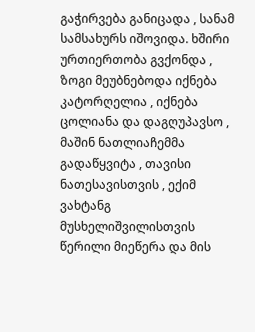გაჭირვება განიცადა , სანამ სამსახურს იშოვიდა. ხშირი ურთიერთობა გვქონდა , ზოგი მეუბნებოდა იქნება კატორღელია , იქნება ცოლიანა და დაგღუპავსო , მაშინ ნათლიაჩემმა გადაწყვიტა , თავისი ნათესავისთვის , ექიმ ვახტანგ მუსხელიშვილისთვის წერილი მიეწერა და მის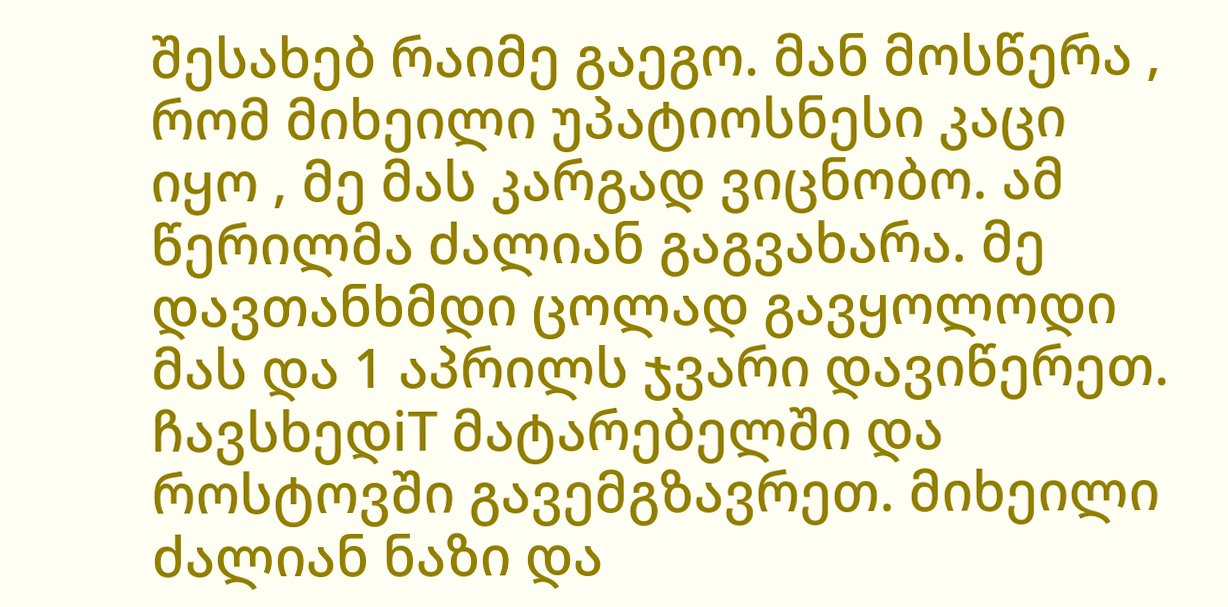შესახებ რაიმე გაეგო. მან მოსწერა , რომ მიხეილი უპატიოსნესი კაცი იყო , მე მას კარგად ვიცნობო. ამ წერილმა ძალიან გაგვახარა. მე დავთანხმდი ცოლად გავყოლოდი მას და 1 აპრილს ჯვარი დავიწერეთ. ჩავსხედiT მატარებელში და როსტოვში გავემგზავრეთ. მიხეილი ძალიან ნაზი და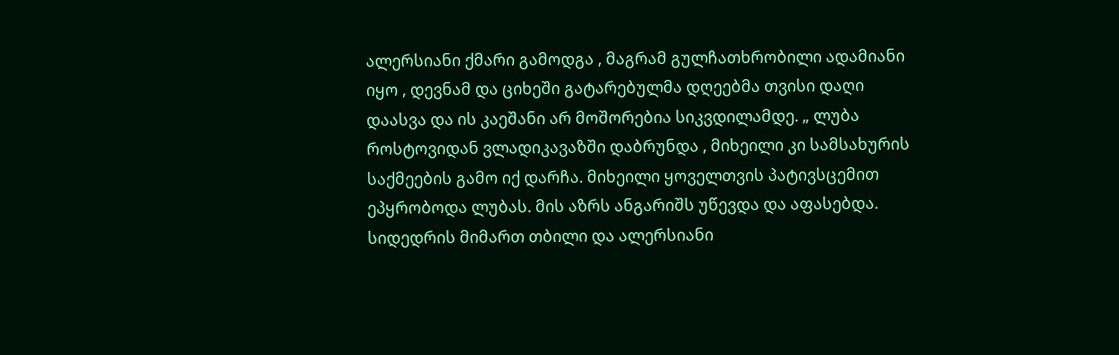ალერსიანი ქმარი გამოდგა , მაგრამ გულჩათხრობილი ადამიანი იყო , დევნამ და ციხეში გატარებულმა დღეებმა თვისი დაღი დაასვა და ის კაეშანი არ მოშორებია სიკვდილამდე. „ ლუბა როსტოვიდან ვლადიკავაზში დაბრუნდა , მიხეილი კი სამსახურის საქმეების გამო იქ დარჩა. მიხეილი ყოველთვის პატივსცემით ეპყრობოდა ლუბას. მის აზრს ანგარიშს უწევდა და აფასებდა. სიდედრის მიმართ თბილი და ალერსიანი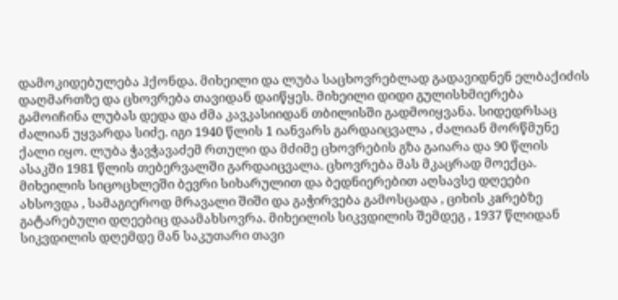დამოკიდებულება ჰქონდა. მიხეილი და ლუბა საცხოვრებლად გადავიდნენ ელბაქიძის დაღმართზე და ცხოვრება თავიდან დაიწყეს. მიხეილი დიდი გულისხმიერება გამოიჩინა ლუბას დედა და ძმა კავკასიიდან თბილისში გადმოიყვანა. სიდედრსაც ძალიან უყვარდა სიძე. იგი 1940 წლის 1 იანვარს გარდაიცვალა , ძალიან მორწმუნე ქალი იყო. ლუბა ჭავჭავაძემ რთული და მძიმე ცხოვრების გზა გაიარა და 90 წლის ასაკში 1981 წლის თებერვალში გარდაიცვალა. ცხოვრება მას მკაცრად მოექცა. მიხეილის სიცოცხლეში ბევრი სიხარულით და ბედნიერებით აღსავსე დღეები ახსოვდა , სამაგიეროდ მრავალი შიში და გაჭირვება გამოსცადა , ციხის კaრებზე გატარებული დღეებიც დაამახსოვრა. მიხეილის სიკვდილის შემდეგ , 1937 წლიდან სიკვდილის დღემდე მან საკუთარი თავი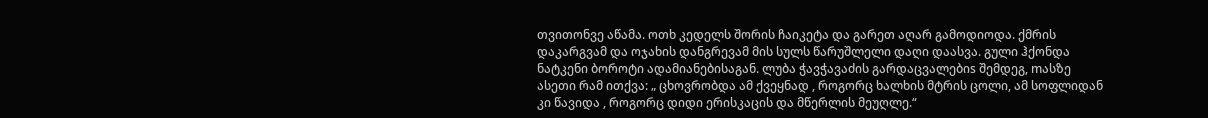თვითონვე აწამა. ოთხ კედელს შორის ჩაიკეტა და გარეთ აღარ გამოდიოდა. ქმრის დაკარგვამ და ოჯახის დანგრევამ მის სულს წარუშლელი დაღი დაასვა. გული ჰქონდა ნატკენი ბოროტი ადამიანებისაგან. ლუბა ჭავჭავაძის გარდაცვალებიs შემდეგ, mასზე ასეთი რამ ითქვა: „ ცხოვრობდა ამ ქვეყნად , როგორც ხალხის მტრის ცოლი, ამ სოფლიდან კი წავიდა , როგორც დიდი ერისკაცის და მწერლის მეუღლე.“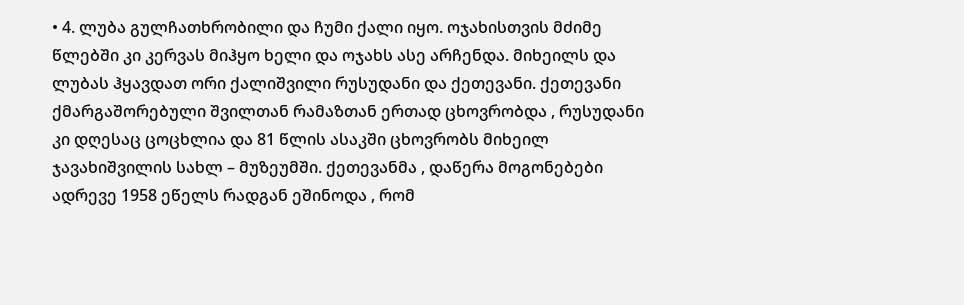• 4. ლუბა გულჩათხრობილი და ჩუმი ქალი იყო. ოჯახისთვის მძიმე წლებში კი კერვას მიჰყო ხელი და ოჯახს ასე არჩენდა. მიხეილს და ლუბას ჰყავდათ ორი ქალიშვილი რუსუდანი და ქეთევანი. ქეთევანი ქმარგაშორებული შვილთან რამაზთან ერთად ცხოვრობდა , რუსუდანი კი დღესაც ცოცხლია და 81 წლის ასაკში ცხოვრობს მიხეილ ჯავახიშვილის სახლ – მუზეუმში. ქეთევანმა , დაწერა მოგონებები ადრევე 1958 ეწელს რადგან ეშინოდა , რომ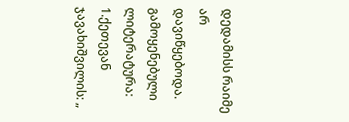დედამისს რაიმე არ დავიწყებოდა. გამოყენებული ლიტერატურა: 1.ქეთევან ჯავახიშვილის: „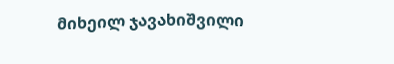მიხეილ ჯავახიშვილი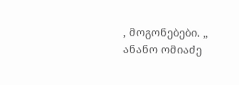, მოგონებები. „ ანანო ომიაძე